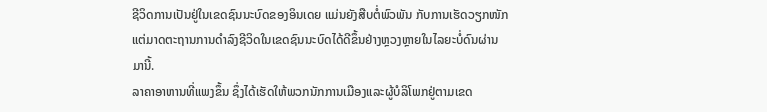ຊີວິດການເປັນຢູ່ໃນເຂດຊົນນະບົດຂອງອິນເດຍ ແມ່ນຍັງສືບຕໍ່ພົວພັນ ກັບການເຮັດວຽກໜັກ
ແຕ່ມາດຕະຖານການດຳລົງຊີວິດໃນເຂດຊົນນະບົດໄດ້ດີຂຶ້ນຢ່າງຫຼວງຫຼາຍໃນໄລຍະບໍ່ດົນຜ່ານ
ມານີ້.
ລາຄາອາຫານທີ່ແພງຂຶ້ນ ຊຶ່ງໄດ້ເຮັດໃຫ້ພວກນັກການເມືອງແລະຜູ້ບໍລິໂພກຢູ່ຕາມເຂດ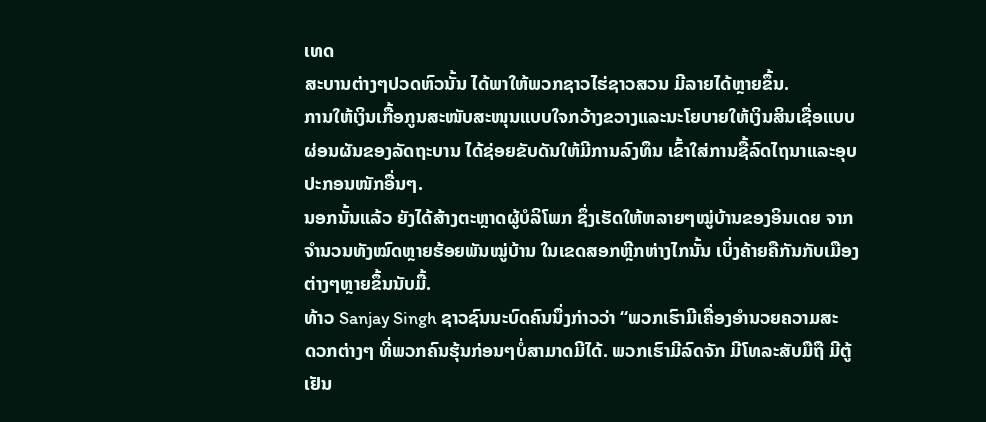ເທດ
ສະບານຕ່າງໆປວດຫົວນັ້ນ ໄດ້ພາໃຫ້ພວກຊາວໄຮ່ຊາວສວນ ມີລາຍໄດ້ຫຼາຍຂຶ້ນ.
ການໃຫ້ເງິນເກື້ອກູນສະໜັບສະໜຸນແບບໃຈກວ້າງຂວາງແລະນະໂຍບາຍໃຫ້ເງິນສິນເຊື່ອແບບ
ຜ່ອນຜັນຂອງລັດຖະບານ ໄດ້ຊ່ອຍຂັບດັນໃຫ້ມີການລົງທຶນ ເຂົ້າໃສ່ການຊື້ລົດໄຖນາແລະອຸບ
ປະກອນໜັກອື່ນໆ.
ນອກນັ້ນແລ້ວ ຍັງໄດ້ສ້າງຕະຫຼາດຜູ້ບໍລິໂພກ ຊຶ່ງເຮັດໃຫ້ຫລາຍໆໝູ່ບ້ານຂອງອິນເດຍ ຈາກ
ຈຳນວນທັງໝົດຫຼາຍຮ້ອຍພັນໝູ່ບ້ານ ໃນເຂດສອກຫຼີກຫ່າງໄກນັ້ນ ເບິ່ງຄ້າຍຄືກັນກັບເມືອງ
ຕ່າງໆຫຼາຍຂຶ້ນນັບມື້.
ທ້າວ Sanjay Singh ຊາວຊົນນະບົດຄົນນຶ່ງກ່າວວ່າ “ພວກເຮົາມີເຄື່ອງອຳນວຍຄວາມສະ
ດວກຕ່າງໆ ທີ່ພວກຄົນຮຸ້ນກ່ອນໆບໍ່ສາມາດມີໄດ້. ພວກເຮົາມີລົດຈັກ ມີໂທລະສັບມືຖື ມີຕູ້
ເຢັນ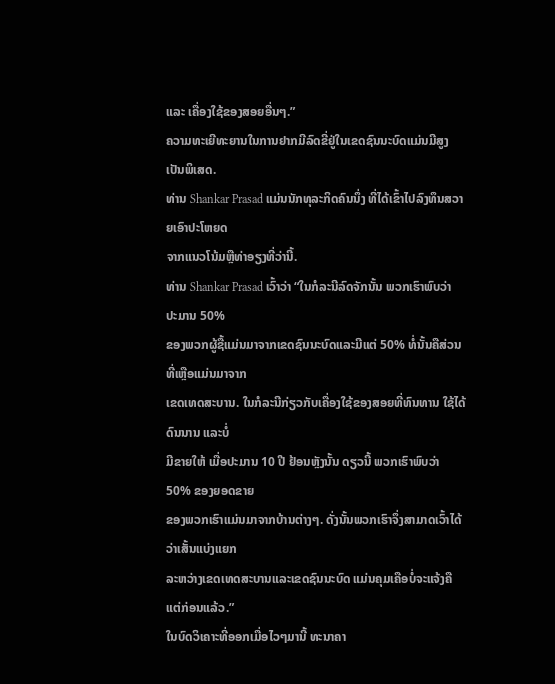ແລະ ເຄື່ອງໃຊ້ຂອງສອຍອື່ນໆ.”
ຄວາມທະເຍີທະຍານໃນການຢາກມີລົດຂີ່ຢູ່ໃນເຂດຊົນນະບົດແມ່ນມີສູງເປັນພິເສດ.
ທ່ານ Shankar Prasad ແມ່ນນັກທຸລະກິດຄົນນຶ່ງ ທີ່ໄດ້ເຂົ້າໄປລົງທຶນສວາຍເອົາປະໂຫຍດ
ຈາກແນວໂນ້ມຫຼືທ່າອຽງທີ່ວ່ານີ້.
ທ່ານ Shankar Prasad ເວົ້າວ່າ “ໃນກໍລະນີລົດຈັກນັ້ນ ພວກເຮົາພົບວ່າ ປະມານ 50%
ຂອງພວກຜູ້ຊື້ແມ່ນມາຈາກເຂດຊົນນະບົດແລະມີແຕ່ 50% ທໍ່ນັ້ນຄືສ່ວນທີ່ເຫຼືອແມ່ນມາຈາກ
ເຂດເທດສະບານ. ໃນກໍລະນີກ່ຽວກັບເຄື່ອງໃຊ້ຂອງສອຍທີ່ທົນທານ ໃຊ້ໄດ້ດົນນານ ແລະບໍ່
ມີຂາຍໃຫ້ ເມື່ອປະມານ 10 ປີ ຢ້ອນຫຼັງນັ້ນ ດຽວນີ້ ພວກເຮົາພົບວ່າ 50% ຂອງຍອດຂາຍ
ຂອງພວກເຮົາແມ່ນມາຈາກບ້ານຕ່າງໆ. ດັ່ງນັ້ນພວກເຮົາຈຶ່ງສາມາດເວົ້າໄດ້ວ່າເສັ້ນແບ່ງແຍກ
ລະຫວ່າງເຂດເທດສະບານແລະເຂດຊົນນະບົດ ແມ່ນຄຸມເຄືອບໍ່ຈະແຈ້ງຄືແຕ່ກ່ອນແລ້ວ.”
ໃນບົດວິເຄາະທີ່ອອກເມື່ອໄວໆມານີ້ ທະນາຄາ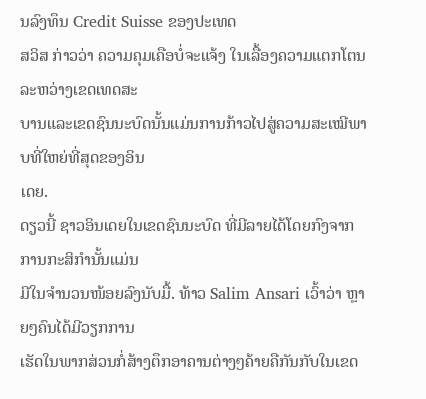ນລົງທຶນ Credit Suisse ຂອງປະເທດ
ສວິສ ກ່າວວ່າ ຄວາມຄຸມເຄືອບໍ່ຈະແຈ້ງ ໃນເລື້ອງຄວາມແຕກໂຕນລະຫວ່າງເຂດເທດສະ
ບານແລະເຂດຊົນນະບົດນັ້ນແມ່ນການກ້າວໄປສູ່ຄວາມສະເໝີພາບທີ່ໃຫຍ່ທີ່ສຸດຂອງອິນ
ເດຍ.
ດຽວນີ້ ຊາວອິນເດຍໃນເຂດຊົນນະບົດ ທີ່ມີລາຍໄດ້ໂດຍກົງຈາກການກະສິກຳນັ້ນແມ່ນ
ມີໃນຈໍານວນໜ້ອຍລົງນັບມື້. ທ້າວ Salim Ansari ເວົ້າວ່າ ຫຼາຍໆຄົນໄດ້ມີວຽກການ
ເຮັດໃນພາກສ່ວນກໍ່ສ້າງຕຶກອາຄານຕ່າງໆຄ້າຍຄືກັນກັບໃນເຂດ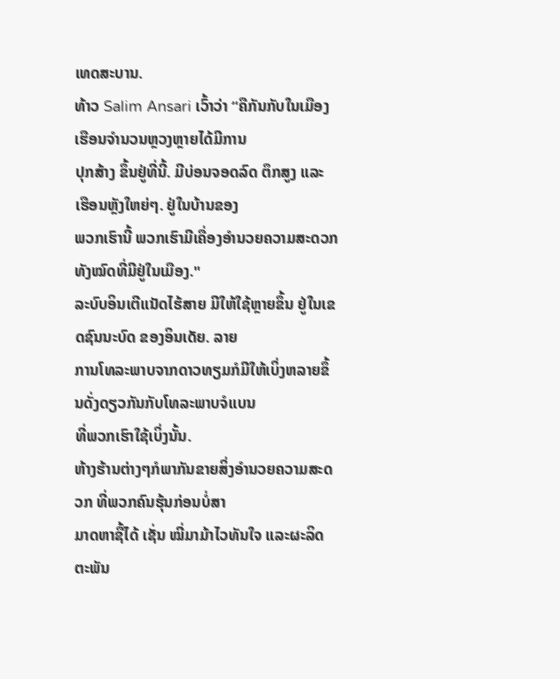ເທດສະບານ.
ທ້າວ Salim Ansari ເວົ້າວ່າ “ຄືກັນກັບໃນເມືອງ ເຮືອນຈຳນວນຫຼວງຫຼາຍໄດ້ມີການ
ປຸກສ້າງ ຂຶ້ນຢູ່ທີ່ນີ້. ມີບ່ອນຈອດລົດ ຕຶກສູງ ແລະ ເຮືອນຫຼັງໃຫຍ່ໆ. ຢູ່ໃນບ້ານຂອງ
ພວກເຮົານີ້ ພວກເຮົາມີເຄື່ອງອຳນວຍຄວາມສະດວກທັງໝົດທີ່ມີຢູ່ໃນເມືອງ."
ລະບົບອິນເຕີແນັດໄຮ້ສາຍ ມີໃຫ້ໃຊ້ຫຼາຍຂຶ້ນ ຢູ່ໃນເຂດຊົນນະບົດ ຂອງອິນເດັຍ. ລາຍ
ການໂທລະພາບຈາກດາວທຽມກໍມີໃຫ້ເບິ່ງຫລາຍຂຶ້ນດັ່ງດຽວກັນກັບໂທລະພາບຈໍແບນ
ທີ່ພວກເຮົາໃຊ້ເບິ່ງນັ້ນ.
ຫ້າງຮ້ານຕ່າງໆກໍພາກັນຂາຍສິ່ງອຳນວຍຄວາມສະດວກ ທີ່ພວກຄົນຮຸ້ນກ່ອນບໍ່ສາ
ມາດຫາຊື້ໄດ້ ເຊັ່ນ ໝີ່ມາມ້າໄວທັນໃຈ ແລະຜະລິດຕະພັນ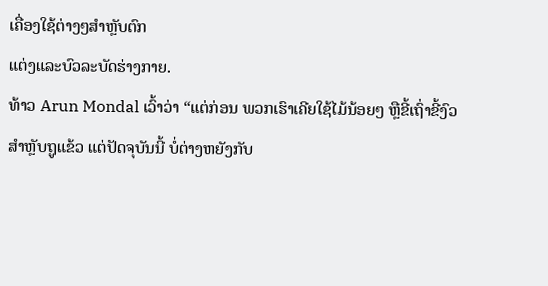ເຄື່ອງໃຊ້ຕ່າງໆສຳຫຼັບຕົກ
ແຕ່ງແລະບົວລະບັດຮ່າງກາຍ.
ທ້າວ Arun Mondal ເວົ້າວ່າ “ແຕ່ກ່ອນ ພວກເຮົາເຄີຍໃຊ້ໄມ້ນ້ອຍໆ ຫຼືຂີ້ເຖົ່າຂີ້ງົວ
ສຳຫຼັບຖູແຂ້ວ ແຕ່ປັດຈຸບັນນີ້ ບໍ່ຕ່າງຫຍັງກັບ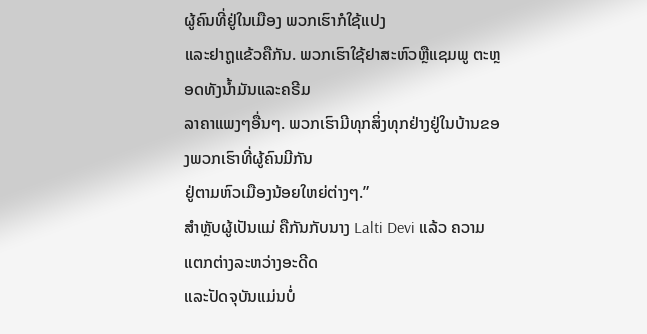ຜູ້ຄົນທີ່ຢູ່ໃນເມືອງ ພວກເຮົາກໍໃຊ້ແປງ
ແລະຢາຖູແຂ້ວຄືກັນ. ພວກເຮົາໃຊ້ຢາສະຫົວຫຼືແຊມພູ ຕະຫຼອດທັງນໍ້າມັນແລະຄຣີມ
ລາຄາແພງໆອື່ນໆ. ພວກເຮົາມີທຸກສິ່ງທຸກຢ່າງຢູ່ໃນບ້ານຂອງພວກເຮົາທີ່ຜູ້ຄົນມີກັນ
ຢູ່ຕາມຫົວເມືອງນ້ອຍໃຫຍ່ຕ່າງໆ.”
ສຳຫຼັບຜູ້ເປັນແມ່ ຄືກັນກັບນາງ Lalti Devi ແລ້ວ ຄວາມແຕກຕ່າງລະຫວ່າງອະດີດ
ແລະປັດຈຸບັນແມ່ນບໍ່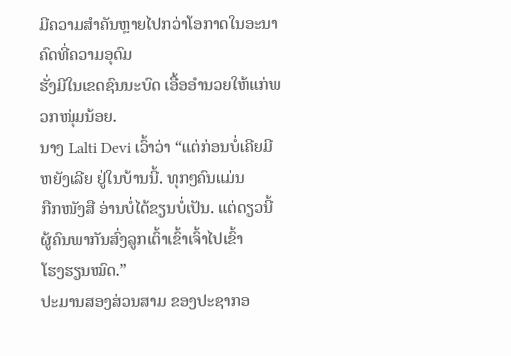ມີຄວາມສຳຄັນຫຼາຍໄປກວ່າໂອກາດໃນອະນາຄົດທີ່ຄວາມອຸດົມ
ຮັ່ງມີໃນເຂດຊົນນະບົດ ເອື້ອອຳນວຍໃຫ້ແກ່ພວກໜຸ່ມນ້ອຍ.
ນາງ Lalti Devi ເວົ້າວ່າ “ແຕ່ກ່ອນບໍ່ເຄີຍມີຫຍັງເລີຍ ຢູ່ໃນບ້ານນີ້. ທຸກໆຄົນແມ່ນ
ກືກໜັງສື ອ່ານບໍ່ໄດ້ຂຽນບໍ່ເປັນ. ແຕ່ດຽວນີ້ ຜູ້ຄົນພາກັນສົ່ງລູກເຕົ້າເຂົ້າເຈົ້າໄປເຂົ້າ
ໂຮງຮຽນໝົດ.”
ປະມານສອງສ່ວນສາມ ຂອງປະຊາກອ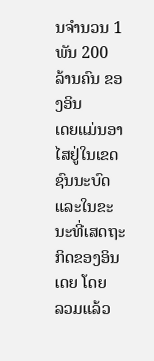ນຈໍານວນ 1 ພັນ 200 ລ້ານຄົນ ຂອງອິນ
ເດຍແມ່ນອາໄສຢູ່ໃນເຂດຊົນນະບົດ ແລະໃນຂະນະທີ່ເສດຖະກິດຂອງອິນເດຍ ໂດຍ
ລວມແລ້ວ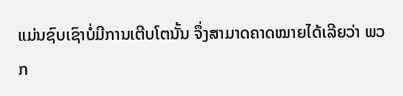ແມ່ນຊົບເຊົາບໍ່ມີການເຕີບໂຕນັ້ນ ຈຶ່ງສາມາດຄາດໝາຍໄດ້ເລີຍວ່າ ພວກ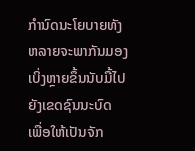ກຳນົດນະໂຍບາຍທັງຫລາຍຈະພາກັນມອງເບິ່ງຫຼາຍຂຶ້ນນັບມື້ໄປຍັງເຂດຊົນນະບົດ
ເພື່ອໃຫ້ເປັນຈັກ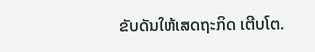ຂັບດັນໃຫ້ເສດຖະກິດ ເຕີບໂຕ.